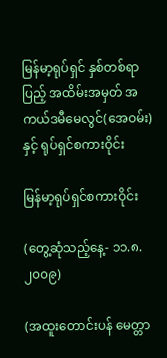မြန်မာ့ရုပ်ရှင် နှစ်တစ်ရာပြည့် အထိမ်းအမှတ် အကယ်ဒမီမေလွင်(အေဝမ်း)နှင့် ရုပ်ရှင်စကားဝိုင်း

မြန်မာ့ရုပ်ရှင်စကားဝိုင်း

(တွေ့ဆုံသည့်နေ့- ၁၁.၈.၂၀၀၉)

(အထူးတောင်းပန် မေတ္တာ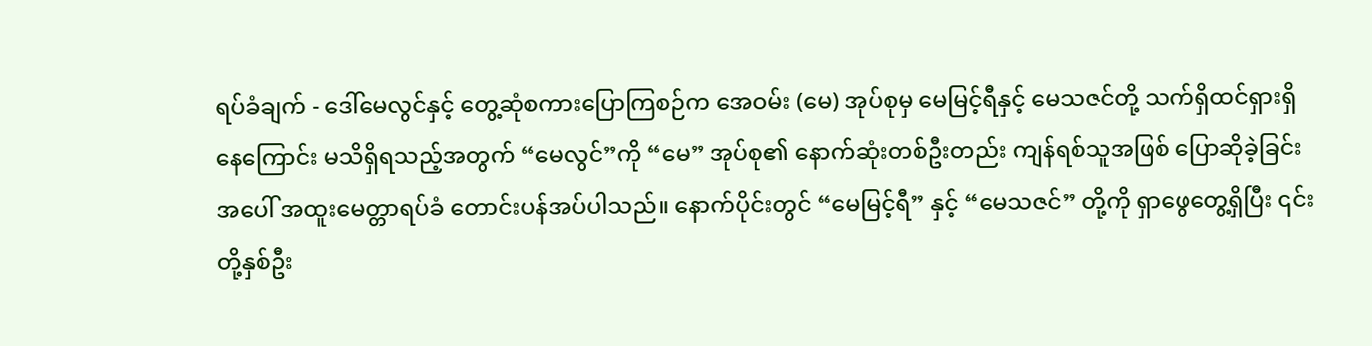ရပ်ခံချက် - ဒေါ်မေလွင်နှင့် တွေ့ဆုံစကားပြောကြစဉ်က အေဝမ်း (မေ) အုပ်စုမှ မေမြင့်ရီနှင့် မေသဇင်တို့ သက်ရှိထင်ရှားရှိနေကြောင်း မသိရှိရသည့်အတွက် “မေလွင်”ကို “မေ” အုပ်စု၏ နောက်ဆုံးတစ်ဦးတည်း ကျန်ရစ်သူအဖြစ် ပြောဆိုခဲ့ခြင်းအပေါ် အထူးမေတ္တာရပ်ခံ တောင်းပန်အပ်ပါသည်။ နောက်ပိုင်းတွင် “မေမြင့်ရီ” နှင့် “မေသဇင်” တို့ကို ရှာဖွေတွေ့ရှိပြီး ၎င်းတို့နှစ်ဦး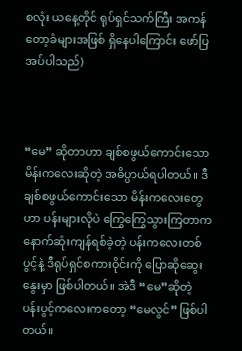စလုံး ယနေ့တိုင် ရုပ်ရှင်သက်ကြီး အကန်တော့ခံများအဖြစ် ရှိနေပါကြောင်း ဖော်ပြအပ်ပါသည်)



“မေ” ဆိုတာဟာ ချစ်စဖွယ်ကောင်းသော မိန်းကလေးဆိုတဲ့ အဓိပ္ပာယ်ရပါတယ်။ ဒီချစ်စဖွယ်ကောင်းသော မိန်းကလေးတွေဟာ ပန်းများလိုပဲ ကြွေကြွေသွားကြတာက နောက်ဆုံးကျန်ရစ်ခဲ့တဲ့ ပန်းကလေးတစ်ပွင့်နဲ့ ဒီရုပ်ရှင်စကားဝိုင်းကို ပြောဆိုဆွေးနွေးမှာ ဖြစ်ပါတယ်။ အဲဒီ “မေ”ဆိုတဲ့ ပန်းပွင့်ကလေးကတော့ “မေလွင်” ဖြစ်ပါတယ်။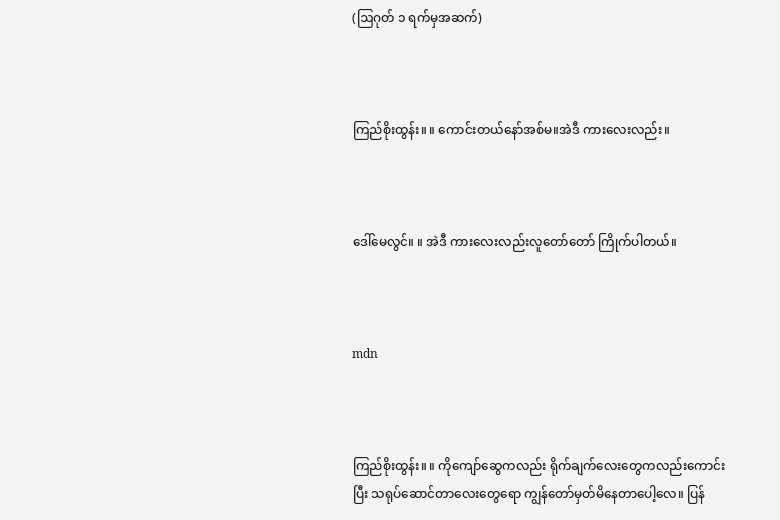(ဩဂုတ် ၁ ရက်မှအဆက်)



ကြည်စိုးထွန်း။ ။ ကောင်းတယ်နော်အစ်မ။အဲဒီ ကားလေးလည်း။



ဒေါ်မေလွင်။ ။ အဲဒီ ကားလေးလည်းလူတော်တော် ကြိုက်ပါတယ်။



mdn



ကြည်စိုးထွန်း။ ။ ကိုကျော်ဆွေကလည်း ရိုက်ချက်လေးတွေကလည်းကောင်းပြီး သရုပ်ဆောင်တာလေးတွေရော ကျွန်တော်မှတ်မိနေတာပေါ့လေ။ ပြန်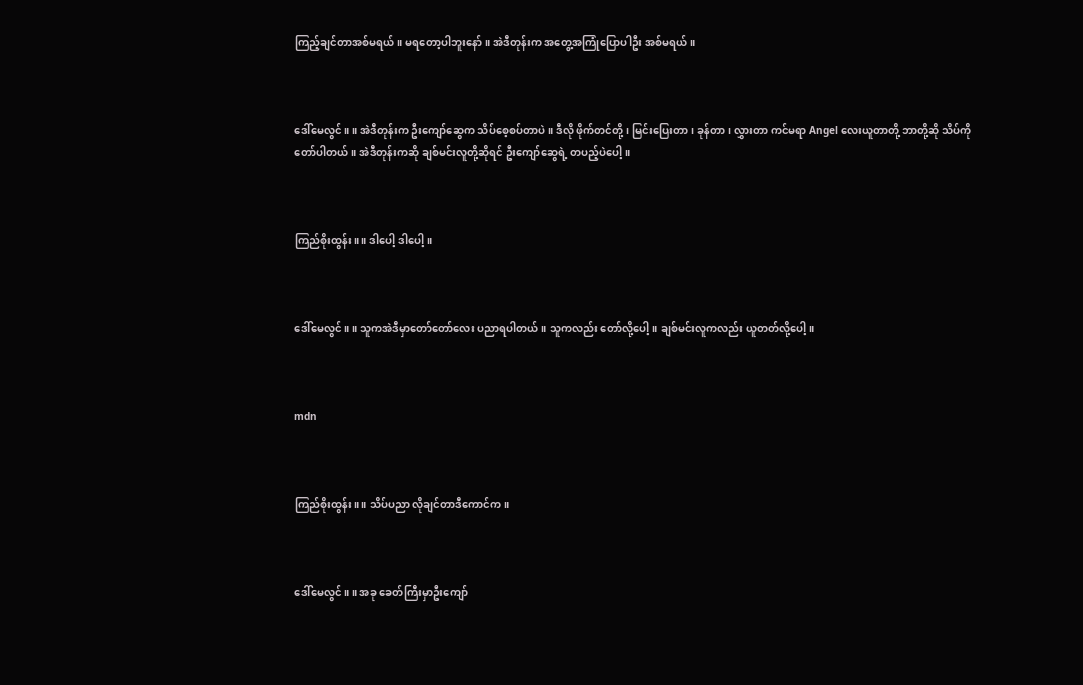ကြည့်ချင်တာအစ်မရယ်။ မရတော့ပါဘူးနော်။ အဲဒီတုန်းက အတွေ့အကြုံပြောပါဦး အစ်မရယ်။



ဒေါ်မေလွင်။ ။ အဲဒီတုန်းက ဦးကျော်ဆွေက သိပ်စေ့စပ်တာပဲ။ ဒီလို ဖိုက်တင်တို့၊ မြင်းပြေးတာ၊ ခုန်တာ၊ လွှားတာ ကင်မရာ Angel လေးယူတာတို့ ဘာတို့ဆို သိပ်ကိုတော်ပါတယ်။ အဲဒီတုန်းကဆို ချစ်မင်းလူတို့ဆိုရင် ဦးကျော်ဆွေရဲ့ တပည့်ပဲပေါ့။



ကြည်စိုးထွန်း။ ။ ဒါပေါ့ ဒါပေါ့။



ဒေါ်မေလွင်။ ။ သူကအဲဒီမှာတော်တော်လေး ပညာရပါတယ်။ သူကလည်း တော်လို့ပေါ့။ ချစ်မင်းလူကလည်း ယူတတ်လို့ပေါ့။



mdn



ကြည်စိုးထွန်း။ ။ သိပ်ပညာ လိုချင်တာဒီကောင်က။



ဒေါ်မေလွင်။ ။ အခု ခေတ်ကြီးမှာဦးကျော်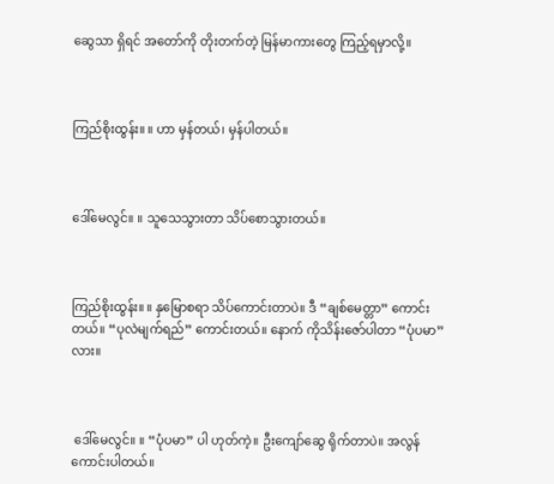ဆွေသာ ရှိရင် အတော်ကို တိုးတက်တဲ့ မြန်မာကားတွေ ကြည့်ရမှာလို့။



ကြည်စိုးထွန်း။ ။ ဟာ မှန်တယ်၊ မှန်ပါတယ်။



ဒေါ်မေလွင်။ ။ သူသေသွားတာ သိပ်စောသွားတယ်။



ကြည်စိုးထွန်း။ ။ နှမြောစရာ သိပ်ကောင်းတာပဲ။ ဒီ “ချစ်မေတ္တာ” ကောင်းတယ်။ “ပုလဲမျက်ရည်” ကောင်းတယ်။ နောက် ကိုသိန်းဇော်ပါတာ “ပုံပမာ” လား။



 ဒေါ်မေလွင်။ ။ “ပုံပမာ” ပါ ဟုတ်ကဲ့။ ဦးကျော်ဆွေ ရိုက်တာပဲ။ အလွန်ကောင်းပါတယ်။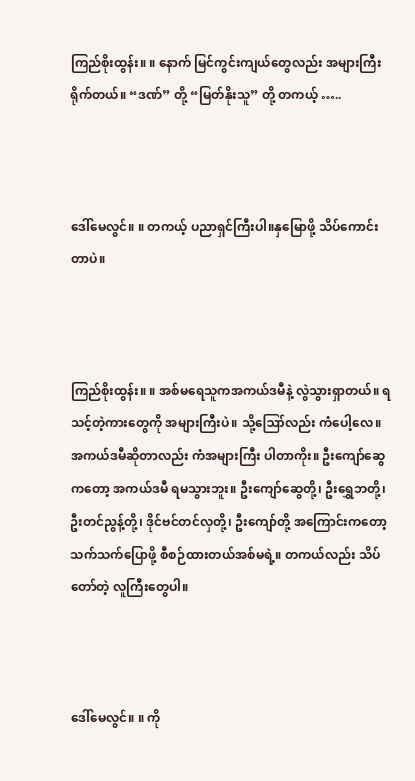ကြည်စိုးထွန်း။ ။ နောက် မြင်ကွင်းကျယ်တွေလည်း အများကြီး ရိုက်တယ်။ “ဒဏ်” တို့ “မြတ်နိုးသူ” တို့ တကယ့် …..



ဒေါ်မေလွင်။ ။ တကယ့် ပညာရှင်ကြီးပါ။နှမြောဖို့ သိပ်ကောင်းတာပဲ။



ကြည်စိုးထွန်း။ ။ အစ်မရေသူကအကယ်ဒမီနဲ့ လွဲသွားရှာတယ်။ ရသင့်တဲ့ကားတွေကို အများကြီးပဲ။ သို့ဪလည်း ကံပေါ့လေ။ အကယ်ဒမီဆိုတာလည်း ကံအများကြီး ပါတာကိုး။ ဦးကျော်ဆွေကတော့ အကယ်ဒမီ ရမသွားဘူး။ ဦးကျော်ဆွေတို့၊ ဦးရွှေဘတို့၊ ဦးတင်ညွန့်တို့၊ ဒိုင်ဗင်တင်လှတို့၊ ဦးကျော်တို့ အကြောင်းကတော့ သက်သက်ပြောဖို့ စီစဉ်ထားတယ်အစ်မရဲ့။ တကယ်လည်း သိပ်တော်တဲ့ လူကြီးတွေပါ။



ဒေါ်မေလွင်။ ။ ကို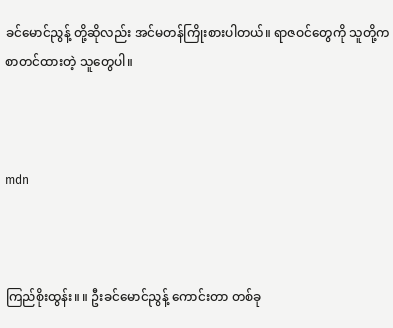ခင်မောင်ညွန့် တို့ဆိုလည်း အင်မတန်ကြိုးစားပါတယ်။ ရာဇဝင်တွေကို သူတို့က စာတင်ထားတဲ့ သူတွေပါ။



mdn



ကြည်စိုးထွန်း။ ။ ဦးခင်မောင်ညွန့် ကောင်းတာ တစ်ခု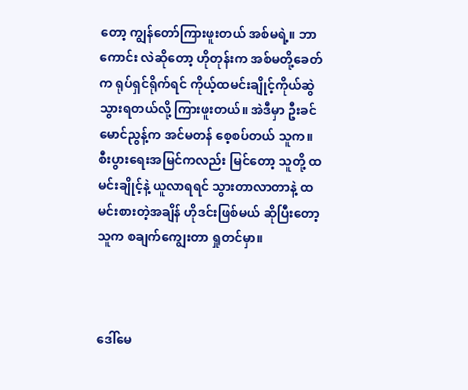တော့ ကျွန်တော်ကြားဖူးတယ် အစ်မရဲ့။ ဘာကောင်း လဲဆိုတော့ ဟိုတုန်းက အစ်မတို့ခေတ်က ရုပ်ရှင်ရိုက်ရင် ကိုယ့်ထမင်းချိုင့်ကိုယ်ဆွဲ သွားရတယ်လို့ ကြားဖူးတယ်။ အဲဒီမှာ ဦးခင်မောင်ညွန့်က အင်မတန် စေ့စပ်တယ် သူက။ စီးပွားရေးအမြင်ကလည်း မြင်တော့ သူတို့ ထမင်းချိုင့်နဲ့ ယူလာရရင် သွားတာလာတာနဲ့ ထမင်းစားတဲ့အချိန် ဟိုဒင်းဖြစ်မယ် ဆိုပြီးတော့ သူက စချက်ကျွေးတာ ရှုတင်မှာ။



ဒေါ်မေ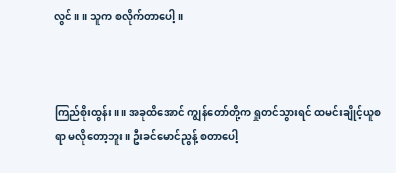လွင်။ ။ သူက စလိုက်တာပေါ့။



ကြည်စိုးထွန်း။ ။ အခုထိအောင် ကျွန်တော်တို့က ရှုတင်သွားရင် ထမင်းချိုင့်ယူစရာ မလိုတော့ဘူး။ ဦးခင်မောင်ညွန့် စတာပေါ့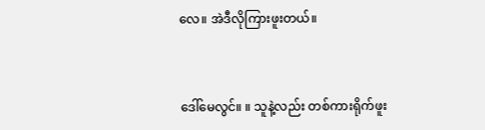လေ။ အဲဒီလိုကြားဖူးတယ်။



ဒေါ်မေလွင်။ ။ သူနဲ့လည်း တစ်ကားရိုက်ဖူး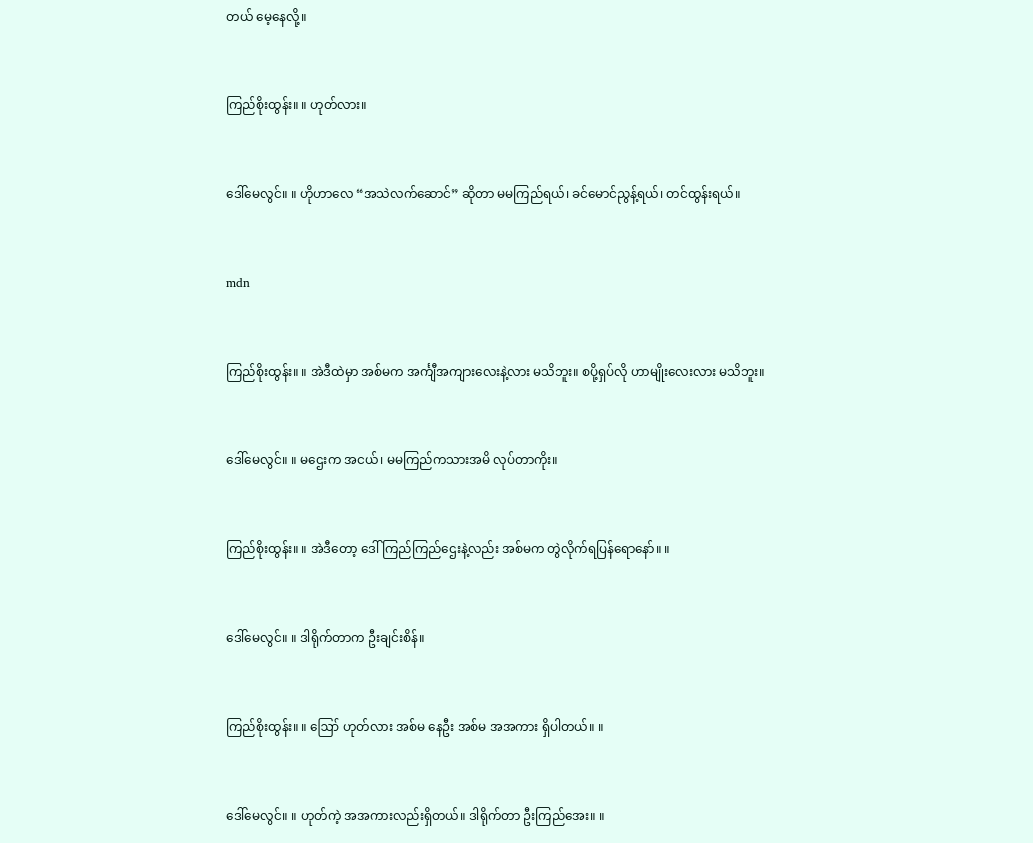တယ် မေ့နေလို့။



ကြည်စိုးထွန်း။ ။ ဟုတ်လား။



ဒေါ်မေလွင်။ ။ ဟိုဟာလေ “အသဲလက်ဆောင်” ဆိုတာ မမကြည်ရယ်၊ ခင်မောင်ညွန့်ရယ်၊ တင်ထွန်းရယ်။



mdn



ကြည်စိုးထွန်း။ ။ အဲဒီထဲမှာ အစ်မက အင်္ကျီအကျားလေးနဲ့လား မသိဘူး။ စပို့ရှပ်လို ဟာမျိုးလေးလား မသိဘူး။



ဒေါ်မေလွင်။ ။ မဌေးက အငယ်၊ မမကြည်ကသားအမိ လုပ်တာကိုး။



ကြည်စိုးထွန်း။ ။ အဲဒီတော့ ဒေါ်ကြည်ကြည်ဌေးနဲ့လည်း အစ်မက တွဲလိုက်ရပြန်ရောနော်။ ။



ဒေါ်မေလွင်။ ။ ဒါရိုက်တာက ဦးချင်းစိန်။



ကြည်စိုးထွန်း။ ။ ဪ ဟုတ်လား အစ်မ နေဦး အစ်မ အအကား ရှိပါတယ်။ ။



ဒေါ်မေလွင်။ ။ ဟုတ်ကဲ့ အအကားလည်းရှိတယ်။ ဒါရိုက်တာ ဦးကြည်အေး။ ။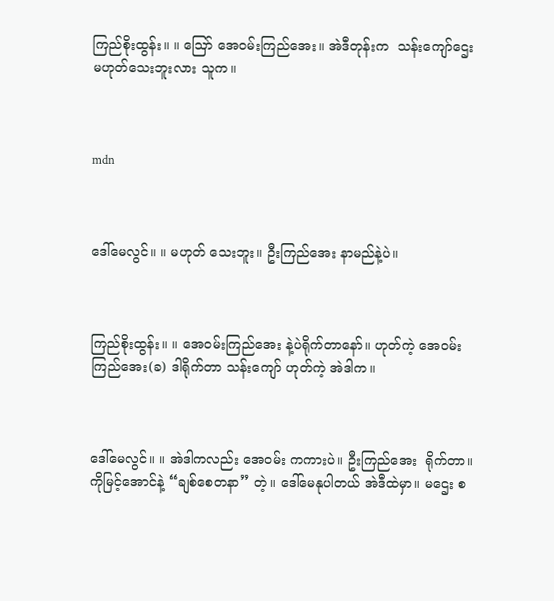ကြည်စိုးထွန်း။ ။ ဪ အေဝမ်းကြည်အေး။ အဲဒီတုန်းက  သန်းကျော်ဌေး မဟုတ်သေးဘူးလား သူက။



mdn



ဒေါ်မေလွင်။ ။ မဟုတ် သေးဘူး။ ဦးကြည်အေး နာမည်နဲ့ပဲ။



ကြည်စိုးထွန်း။ ။ အေဝမ်းကြည်အေး နဲ့ပဲရိုက်တာနော်။ ဟုတ်ကဲ့ အေဝမ်းကြည်အေး(ခ) ဒါရိုက်တာ သန်းကျော် ဟုတ်ကဲ့ အဲဒါက။



ဒေါ်မေလွင်။ ။ အဲဒါကလည်း အေဝမ်း ကကားပဲ။ ဦးကြည်အေး  ရိုက်တာ။ ကိုမြင့်အောင်နဲ့ “ချစ်စေတနာ” တဲ့။ ဒေါ်မေနုပါတယ် အဲဒီထဲမှာ။ မဌေး စ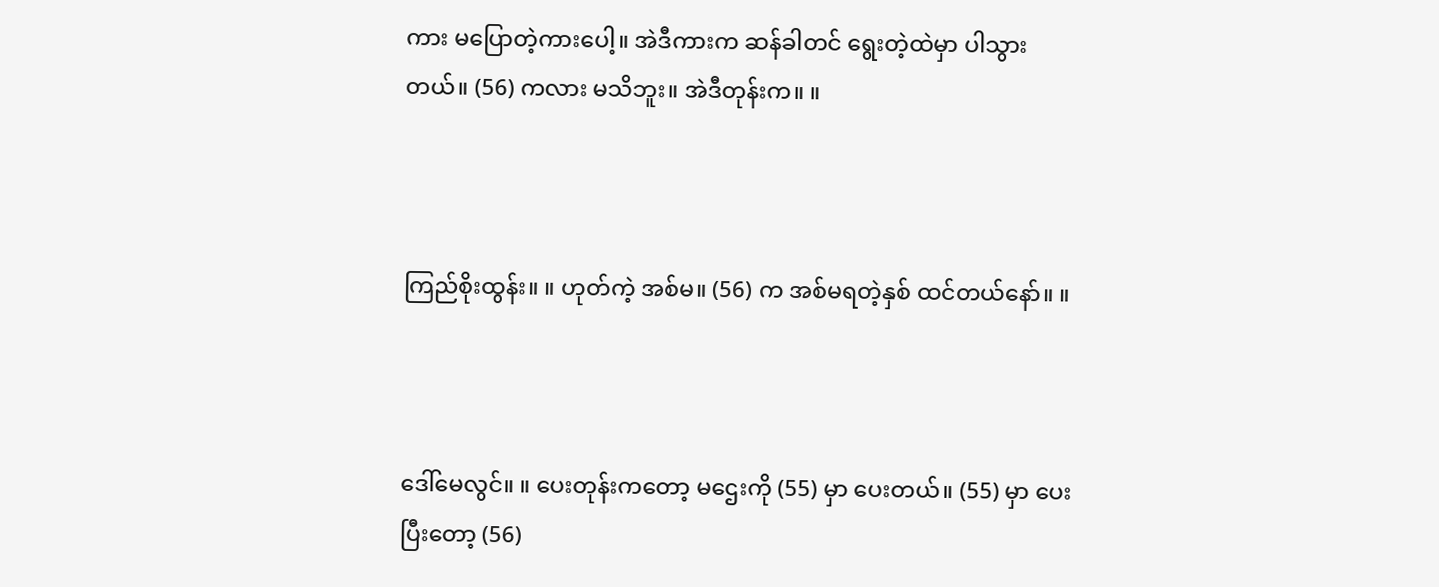ကား မပြောတဲ့ကားပေါ့။ အဲဒီကားက ဆန်ခါတင် ရွေးတဲ့ထဲမှာ ပါသွားတယ်။ (56) ကလား မသိဘူး။ အဲဒီတုန်းက။ ။



ကြည်စိုးထွန်း။ ။ ဟုတ်ကဲ့ အစ်မ။ (56) က အစ်မရတဲ့နှစ် ထင်တယ်နော်။ ။



ဒေါ်မေလွင်။ ။ ပေးတုန်းကတော့ မဌေးကို (55) မှာ ပေးတယ်။ (55) မှာ ပေးပြီးတော့ (56)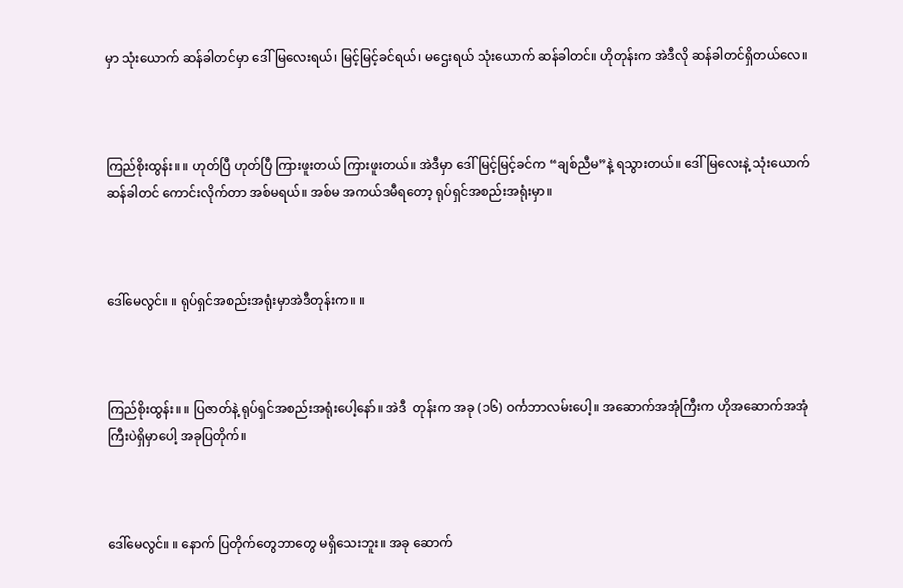မှာ သုံးယောက် ဆန်ခါတင်မှာ ဒေါ်မြလေးရယ်၊ မြင့်မြင့်ခင်ရယ်၊ မဌေးရယ် သုံးယောက် ဆန်ခါတင်။ ဟိုတုန်းက အဲဒီလို ဆန်ခါတင်ရှိတယ်လေ။



ကြည်စိုးထွန်း။ ။ ဟုတ်ပြီ ဟုတ်ပြီ ကြားဖူးတယ် ကြားဖူးတယ်။ အဲဒီမှာ ဒေါ်မြင့်မြင့်ခင်က “ချစ်ညီမ”နဲ့ ရသွားတယ်။ ဒေါ်မြလေးနဲ့ သုံးယောက်ဆန်ခါတင် ကောင်းလိုက်တာ အစ်မရယ်။ အစ်မ အကယ်ဒမီရတော့ ရုပ်ရှင်အစည်းအရုံးမှာ။



ဒေါ်မေလွင်။ ။ ရုပ်ရှင်အစည်းအရုံးမှာအဲဒီတုန်းက။ ။



ကြည်စိုးထွန်း။ ။ ပြဇာတ်နဲ့ ရုပ်ရှင်အစည်းအရုံးပေါ့နော်။ အဲဒီ  တုန်းက အခု (၁၆) ဝင်္ကဘာလမ်းပေါ့။ အဆောက်အအုံကြီးက ဟိုအဆောက်အအုံကြီးပဲရှိမှာပေါ့ အခုပြတိုက်။



ဒေါ်မေလွင်။ ။ နောက် ပြတိုက်တွေဘာတွေ မရှိသေးဘူး။ အခု ဆောက်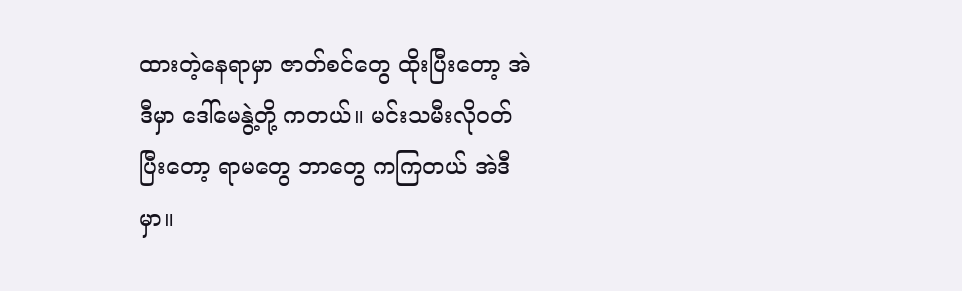ထားတဲ့နေရာမှာ ဇာတ်စင်တွေ ထိုးပြီးတော့ အဲဒီမှာ ဒေါ်မေနွဲ့တို့ ကတယ်။ မင်းသမီးလိုဝတ်ပြီးတော့ ရာမတွေ ဘာတွေ ကကြတယ် အဲဒီမှာ။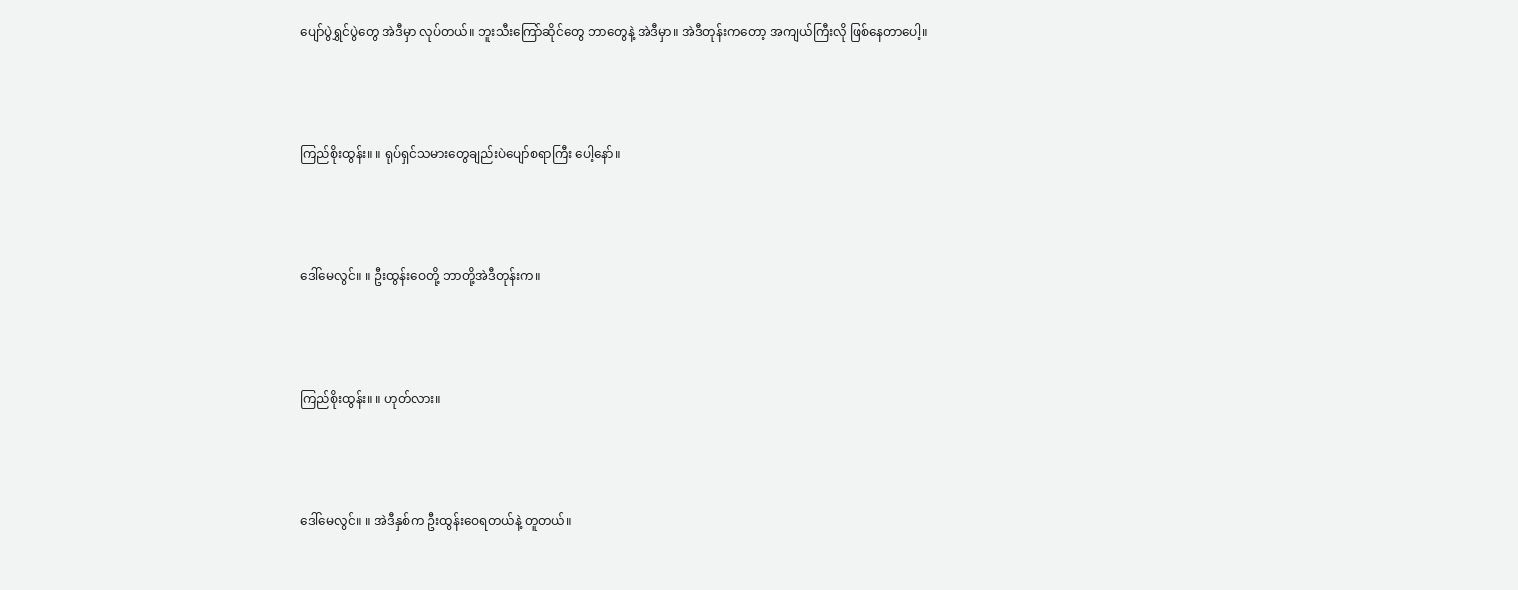ပျော်ပွဲရွှင်ပွဲတွေ အဲဒီမှာ လုပ်တယ်။ ဘူးသီးကြော်ဆိုင်တွေ ဘာတွေနဲ့ အဲဒီမှာ။ အဲဒီတုန်းကတော့ အကျယ်ကြီးလို ဖြစ်နေတာပေါ့။



ကြည်စိုးထွန်း။ ။ ရုပ်ရှင်သမားတွေချည်းပဲပျော်စရာကြီး ပေါ့နော်။



ဒေါ်မေလွင်။ ။ ဦးထွန်းဝေတို့ ဘာတို့အဲဒီတုန်းက။



ကြည်စိုးထွန်း။ ။ ဟုတ်လား။



ဒေါ်မေလွင်။ ။ အဲဒီနှစ်က ဦးထွန်းဝေရတယ်နဲ့ တူတယ်။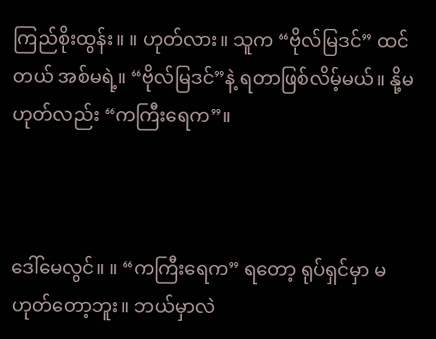ကြည်စိုးထွန်း။ ။ ဟုတ်လား။ သူက “ဗိုလ်မြဒင်” ထင်တယ် အစ်မရဲ့။ “ဗိုလ်မြဒင်”နဲ့ ရတာဖြစ်လိမ့်မယ်။ နို့မဟုတ်လည်း “ကကြီးရေက”။



ဒေါ်မေလွင်။ ။ “ကကြီးရေက” ရတော့ ရုပ်ရှင်မှာ မဟုတ်တော့ဘူး။ ဘယ်မှာလဲ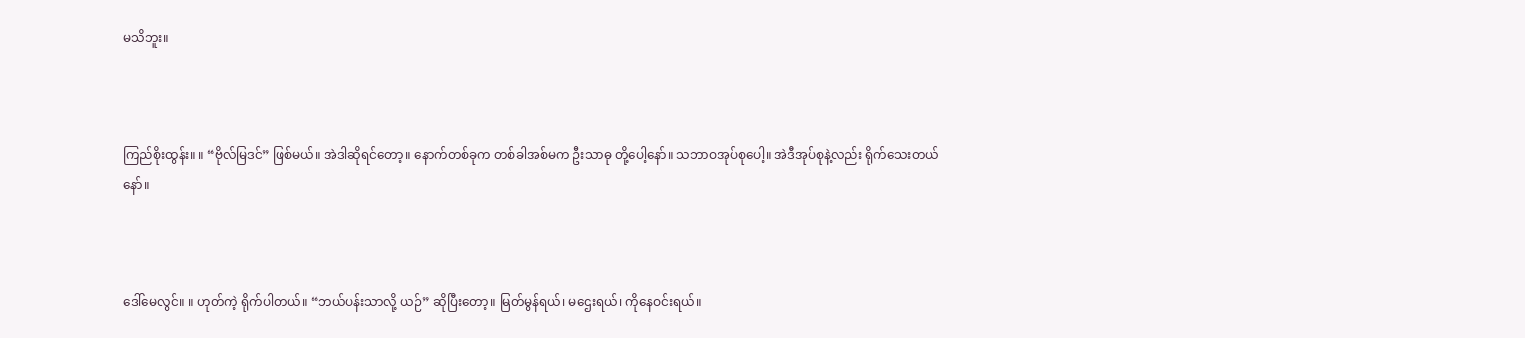မသိဘူး။



ကြည်စိုးထွန်း။ ။ “ဗိုလ်မြဒင်” ဖြစ်မယ်။ အဲဒါဆိုရင်တော့။ နောက်တစ်ခုက တစ်ခါအစ်မက ဦးသာဓု တို့ပေါ့နော်။ သဘာဝအုပ်စုပေါ့။ အဲဒီအုပ်စုနဲ့လည်း ရိုက်သေးတယ်နော်။



ဒေါ်မေလွင်။ ။ ဟုတ်ကဲ့ ရိုက်ပါတယ်။ “ဘယ်ပန်းသာလို့ ယဉ်” ဆိုပြီးတော့။ မြတ်မွန်ရယ်၊ မဌေးရယ်၊ ကိုနေဝင်းရယ်။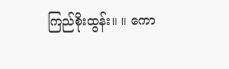ကြည်စိုးထွန်း။ ။ ကော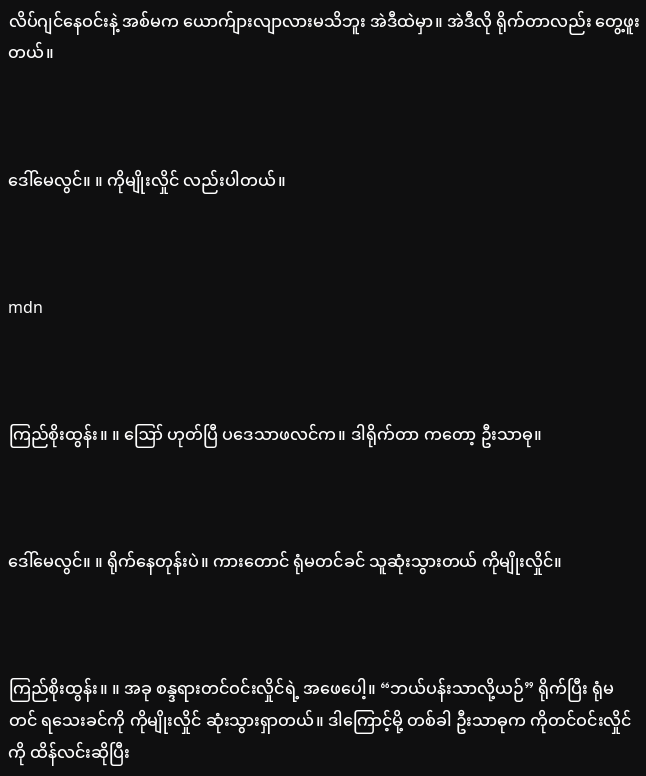လိပ်ဂျင်နေဝင်းနဲ့ အစ်မက ယောက်ျားလျာလားမသိဘူး အဲဒီထဲမှာ။ အဲဒီလို ရိုက်တာလည်း တွေ့ဖူးတယ်။



ဒေါ်မေလွင်။ ။ ကိုမျိုးလှိုင် လည်းပါတယ်။



mdn



ကြည်စိုးထွန်း။ ။ ဪ ဟုတ်ပြီ ပဒေသာဖလင်က။ ဒါရိုက်တာ ကတော့ ဦးသာဓု။



ဒေါ်မေလွင်။ ။ ရိုက်နေတုန်းပဲ။ ကားတောင် ရုံမတင်ခင် သူဆုံးသွားတယ် ကိုမျိုးလှိုင်။



ကြည်စိုးထွန်း။ ။ အခု စန္ဒရားတင်ဝင်းလှိုင်ရဲ့ အဖေပေါ့။ “ဘယ်ပန်းသာလို့ယဉ်” ရိုက်ပြီး ရုံမတင် ရသေးခင်ကို ကိုမျိုးလှိုင် ဆုံးသွားရှာတယ်။ ဒါကြောင့်မို့ တစ်ခါ ဦးသာဓုက ကိုတင်ဝင်းလှိုင်ကို ထိန်လင်းဆိုပြီး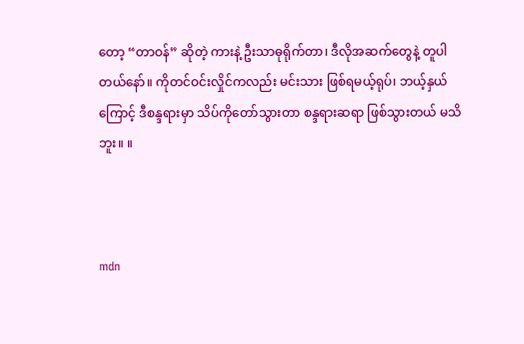တော့ “တာဝန်” ဆိုတဲ့ ကားနဲ့ ဦးသာဓုရိုက်တာ၊ ဒီလိုအဆက်တွေနဲ့ တူပါတယ်နော်။ ကိုတင်ဝင်းလှိုင်ကလည်း မင်းသား ဖြစ်ရမယ့်ရုပ်၊ ဘယ့်နှယ်ကြောင့် ဒီစန္ဒရားမှာ သိပ်ကိုတော်သွားတာ စန္ဒရားဆရာ ဖြစ်သွားတယ် မသိဘူး။ ။



mdn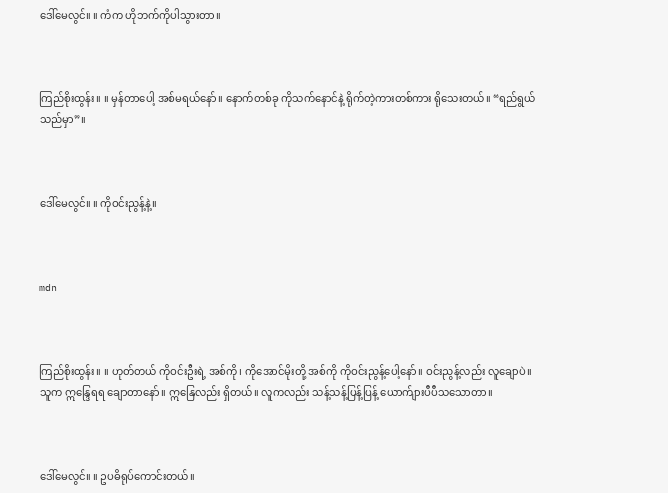ဒေါ်မေလွင်။ ။ ကံက ဟိုဘက်ကိုပါသွားတာ။



ကြည်စိုးထွန်း။ ။ မှန်တာပေါ့ အစ်မရယ်နော်။ နောက်တစ်ခု ကိုသက်နောင်နဲ့ ရိုက်တဲ့ကားတစ်ကား ရိုသေးတယ်။ “ရည်ရွယ်သည်မှာ”။



ဒေါ်မေလွင်။ ။ ကိုဝင်းညွန့်နဲ့။



mdn



ကြည်စိုးထွန်း။ ။ ဟုတ်တယ် ကိုဝင်းဦးရဲ့ အစ်ကို၊ ကိုအောင်မိုးတို့ အစ်ကို ကိုဝင်းညွန့်ပေါ့နော်။ ဝင်းညွန့်လည်း လူချောပဲ။ သူက ဣန္ဒြေရရ ချောတာနော်။ ဣနြေလည်း ရှိတယ်။ လူကလည်း သန့်သန့်ပြန့်ပြန့် ယောက်ျားပီပီသသောတာ။



ဒေါ်မေလွင်။ ။ ဥပဓိရုပ်ကောင်းတယ်။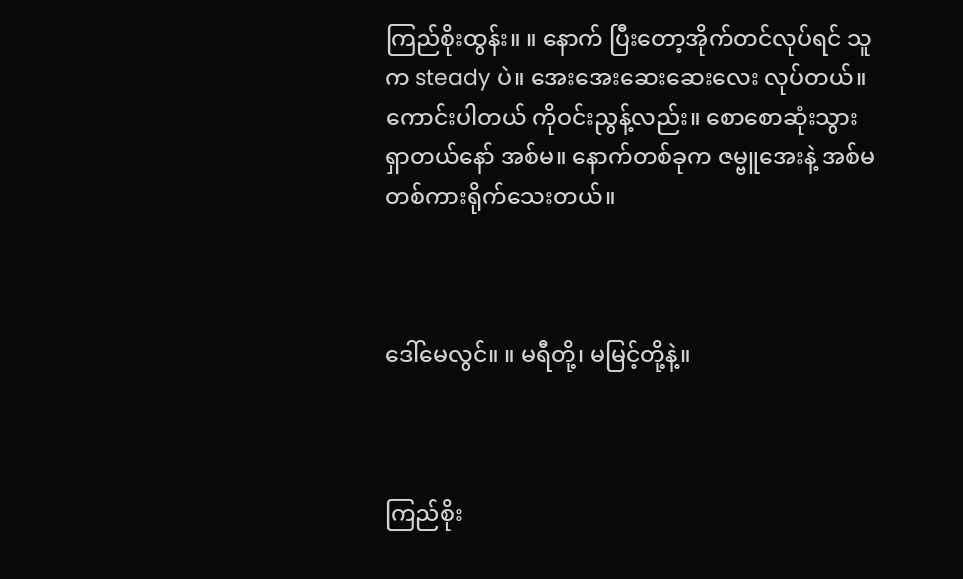ကြည်စိုးထွန်း။ ။ နောက် ပြီးတော့အိုက်တင်လုပ်ရင် သူက steady ပဲ။ အေးအေးဆေးဆေးလေး လုပ်တယ်။ ကောင်းပါတယ် ကိုဝင်းညွန့်လည်း။ စောစောဆုံးသွားရှာတယ်နော် အစ်မ။ နောက်တစ်ခုက ဇမ္ဗူအေးနဲ့ အစ်မ တစ်ကားရိုက်သေးတယ်။



ဒေါ်မေလွင်။ ။ မရီတို့၊ မမြင့်တို့နဲ့။



ကြည်စိုး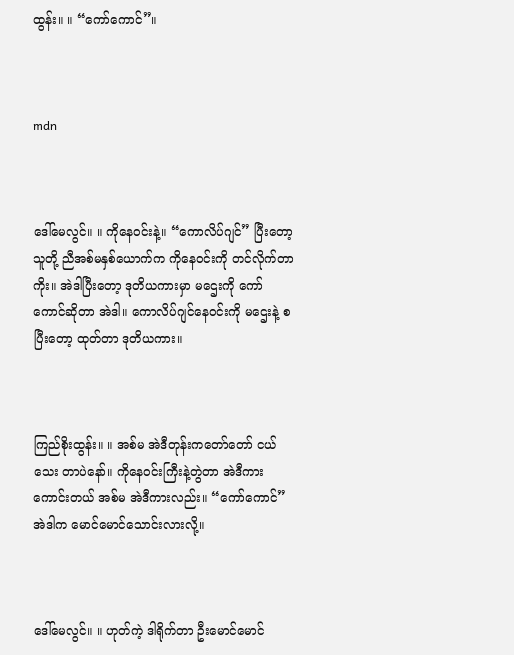ထွန်း။ ။ “ကော်ကောင်”။



mdn



ဒေါ်မေလွင်။ ။ ကိုနေဝင်းနဲ့။ “ကောလိပ်ဂျင်” ပြီးတော့ သူတို့ ညီအစ်မနှစ်ယောက်က ကိုနေဝင်းကို တင်လိုက်တာကိုး။ အဲဒါပြီးတော့ ဒုတိယကားမှာ မဌေးကို ကော်ကောင်ဆိုတာ အဲဒါ။ ကောလိပ်ဂျင်နေဝင်းကို မဌေးနဲ့ စပြီးတော့ ထုတ်တာ ဒုတိယကား။



ကြည်စိုးထွန်း။ ။ အစ်မ အဲဒီတုန်းကတော်တော် ငယ်သေး တာပဲနော်။ ကိုနေဝင်းကြီးနဲ့တွဲတာ အဲဒီကား  ကောင်းတယ် အစ်မ အဲဒီကားလည်း။ “ကော်ကောင်” အဲဒါက မောင်မောင်သောင်းလားလို့။



ဒေါ်မေလွင်။ ။ ဟုတ်ကဲ့ ဒါရိုက်တာ ဦးမောင်မောင်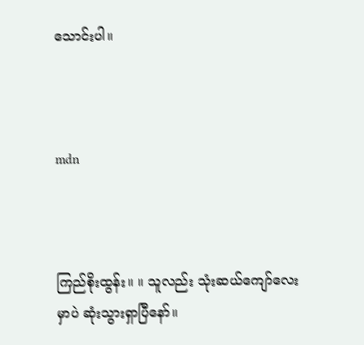သောင်းပါ။



mdn



ကြည်စိုးထွန်း။ ။ သူလည်း သုံးဆယ်ကျော်လေးမှာပဲ ဆုံးသွားရှာပြီနော်။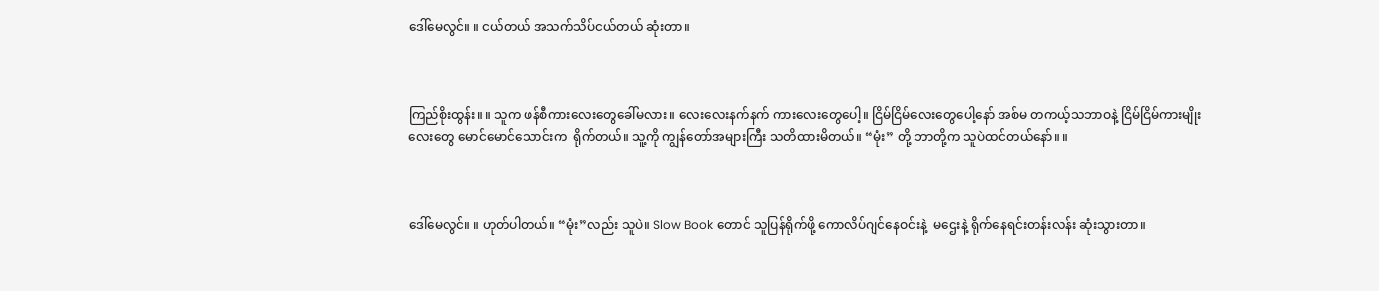ဒေါ်မေလွင်။ ။ ငယ်တယ် အသက်သိပ်ငယ်တယ် ဆုံးတာ။



ကြည်စိုးထွန်း။ ။ သူက ဖန်စီကားလေးတွေခေါ်မလား။ လေးလေးနက်နက် ကားလေးတွေပေါ့။ ငြိမ်ငြိမ်လေးတွေပေါ့နော် အစ်မ တကယ့်သဘာဝနဲ့ ငြိမ်ငြိမ်ကားမျိုးလေးတွေ မောင်မောင်သောင်းက  ရိုက်တယ်။ သူ့ကို ကျွန်တော်အများကြီး သတိထားမိတယ်။ “မုံး” တို့ ဘာတို့က သူပဲထင်တယ်နော်။ ။



ဒေါ်မေလွင်။ ။ ဟုတ်ပါတယ်။ “မုံး”လည်း သူပဲ။ Slow Book တောင် သူပြန်ရိုက်ဖို့ ကောလိပ်ဂျင်နေဝင်းနဲ့  မဌေးနဲ့ ရိုက်နေရင်းတန်းလန်း ဆုံးသွားတာ။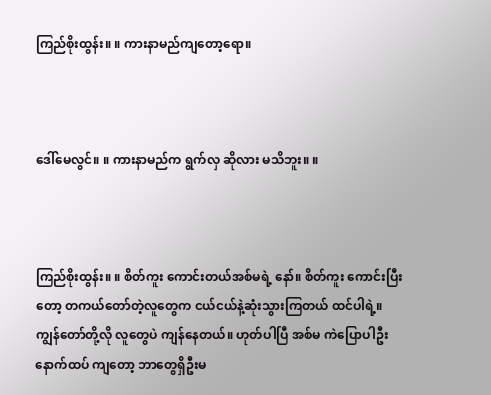ကြည်စိုးထွန်း။ ။ ကားနာမည်ကျတော့ရော။



ဒေါ်မေလွင်။ ။ ကားနာမည်က ရွက်လှ ဆိုလား မသိဘူး။ ။



ကြည်စိုးထွန်း။ ။ စိတ်ကူး ကောင်းတယ်အစ်မရဲ့ နော်။ စိတ်ကူး ကောင်းပြီးတော့ တကယ်တော်တဲ့လူတွေက ငယ်ငယ်နဲ့ဆုံးသွားကြတယ် ထင်ပါရဲ့။ ကျွန်တော်တို့လို လူတွေပဲ ကျန်နေတယ်။ ဟုတ်ပါပြီ အစ်မ ကဲပြောပါဦး နောက်ထပ် ကျတော့ ဘာတွေရှိဦးမ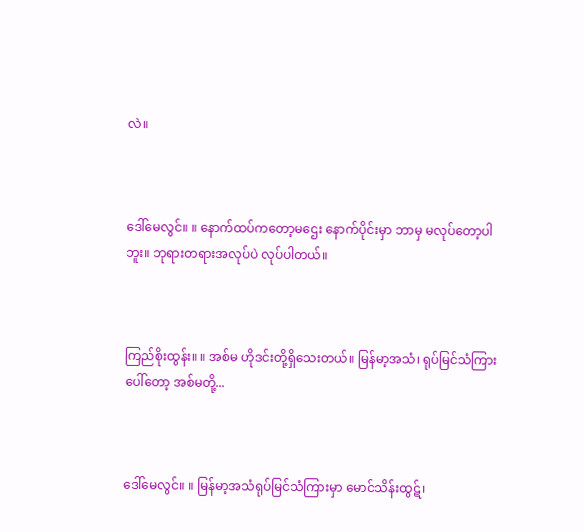လဲ။



ဒေါ်မေလွင်။ ။ နောက်ထပ်ကတော့မဌေး နောက်ပိုင်းမှာ ဘာမှ မလုပ်တော့ပါဘူး။ ဘုရားတရားအလုပ်ပဲ လုပ်ပါတယ်။



ကြည်စိုးထွန်း။ ။ အစ်မ ဟိုဒင်းတို့ရှိသေးတယ်။ မြန်မာ့အသံ၊ ရုပ်မြင်သံကြားပေါ်တော့ အစ်မတို့...



ဒေါ်မေလွင်။ ။ မြန်မာ့အသံရုပ်မြင်သံကြားမှာ မောင်သိန်းထွဋ်၊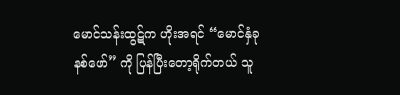မောင်သန်းထွဋ်က ဟိုးအရင် “မောင်နှံခုနစ်ဖော်” ကို ပြန်ပြီးတော့ရိုက်တယ် သူ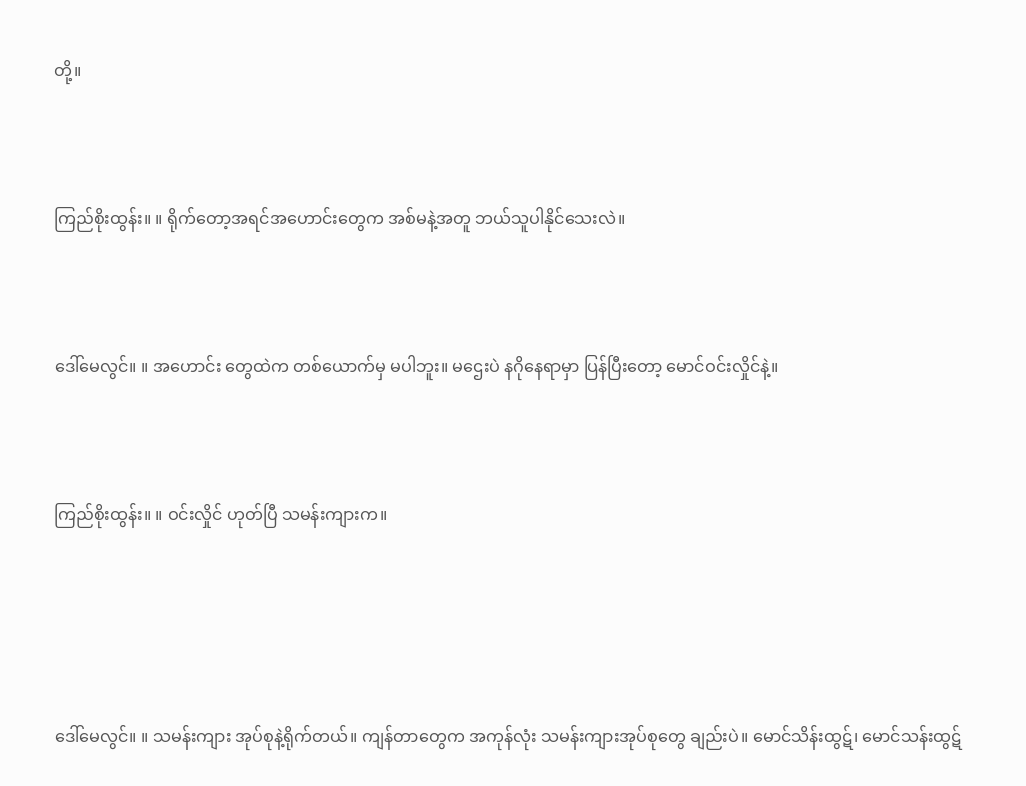တို့။



ကြည်စိုးထွန်း။ ။ ရိုက်တော့အရင်အဟောင်းတွေက အစ်မနဲ့အတူ ဘယ်သူပါနိုင်သေးလဲ။



ဒေါ်မေလွင်။ ။ အဟောင်း တွေထဲက တစ်ယောက်မှ မပါဘူး။ မဌေးပဲ နဂိုနေရာမှာ ပြန်ပြီးတော့ မောင်ဝင်းလှိုင်နဲ့။



ကြည်စိုးထွန်း။ ။ ဝင်းလှိုင် ဟုတ်ပြီ သမန်းကျားက။





ဒေါ်မေလွင်။ ။ သမန်းကျား အုပ်စုနဲ့ရိုက်တယ်။ ကျန်တာတွေက အကုန်လုံး သမန်းကျားအုပ်စုတွေ ချည်းပဲ။ မောင်သိန်းထွဋ်၊ မောင်သန်းထွဋ်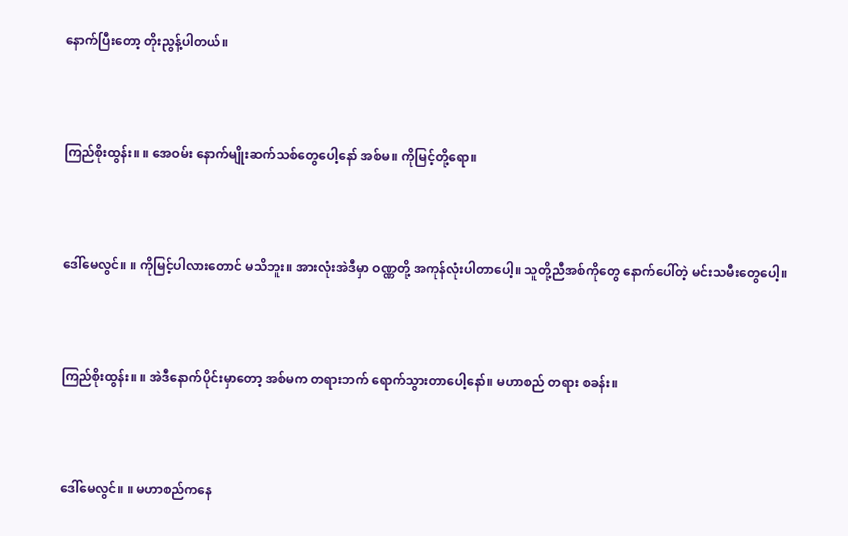နောက်ပြီးတော့ တိုးညွန့်ပါတယ်။



ကြည်စိုးထွန်း။ ။ အေဝမ်း နောက်မျိုးဆက်သစ်တွေပေါ့နော် အစ်မ။ ကိုမြင့်တို့ရော။



ဒေါ်မေလွင်။ ။ ကိုမြင့်ပါလားတောင် မသိဘူး။ အားလုံးအဲဒီမှာ ဝဏ္ဏတို့ အကုန်လုံးပါတာပေါ့။ သူတို့ညီအစ်ကိုတွေ နောက်ပေါ်တဲ့ မင်းသမီးတွေပေါ့။



ကြည်စိုးထွန်း။ ။ အဲဒီနောက်ပိုင်းမှာတော့ အစ်မက တရားဘက် ရောက်သွားတာပေါ့နော်။ မဟာစည် တရား စခန်း။



ဒေါ်မေလွင်။ ။ မဟာစည်ကနေ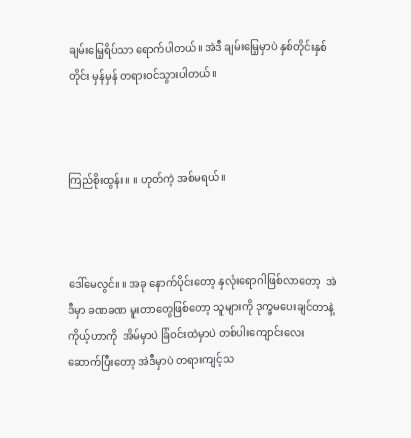ချမ်းမြေ့ရိပ်သာ ရောက်ပါတယ်။ အဲဒီ ချမ်းမြေ့မှာပဲ နှစ်တိုင်းနှစ်တိုင်း မှန်မှန် တရားဝင်သွားပါတယ်။



ကြည်စိုးထွန်း။ ။ ဟုတ်ကဲ့ အစ်မရယ်။



ဒေါ်မေလွင်။ ။ အခု နောက်ပိုင်းတော့ နှလုံးရောဂါဖြစ်လာတော့  အဲဒီမှာ ခဏခဏ မူးတာတွေဖြစ်တော့ သူများကို ဒုက္ခမပေးချင်တာနဲ့ ကိုယ့်ဟာကို  အိမ်မှာပဲ ခြံဝင်းထဲမှာပဲ တစ်ပါးကျောင်းလေး ဆောက်ပြီးတော့ အဲဒီမှာပဲ တရားကျင့်သ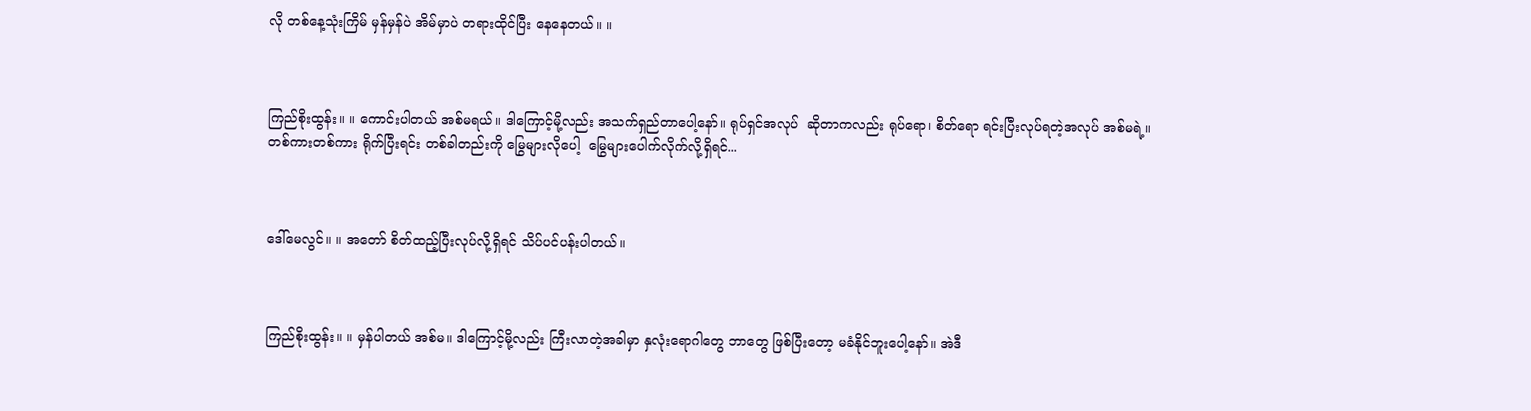လို တစ်နေ့သုံးကြိမ် မှန်မှန်ပဲ အိမ်မှာပဲ တရားထိုင်ပြီး နေနေတယ်။ ။



ကြည်စိုးထွန်း။ ။ ကောင်းပါတယ် အစ်မရယ်။ ဒါကြောင့်မို့လည်း အသက်ရှည်တာပေါ့နော်။ ရုပ်ရှင်အလုပ်  ဆိုတာကလည်း ရုပ်ရော၊ စိတ်ရော ရင်းပြီးလုပ်ရတဲ့အလုပ် အစ်မရဲ့။ တစ်ကားတစ်ကား ရိုက်ပြီးရင်း တစ်ခါတည်းကို မြွေများလိုပေါ့  မြွေများပေါက်လိုက်လို့ရှိရင်...



ဒေါ်မေလွင်။ ။ အတော် စိတ်ထည့်ပြီးလုပ်လို့ရှိရင် သိပ်ပင်ပန်းပါတယ်။



ကြည်စိုးထွန်း။ ။ မှန်ပါတယ် အစ်မ။ ဒါကြောင့်မို့လည်း ကြီးလာတဲ့အခါမှာ နှလုံးရောဂါတွေ ဘာတွေ ဖြစ်ပြီးတော့ မခံနိုင်ဘူးပေါ့နော်။ အဲဒီ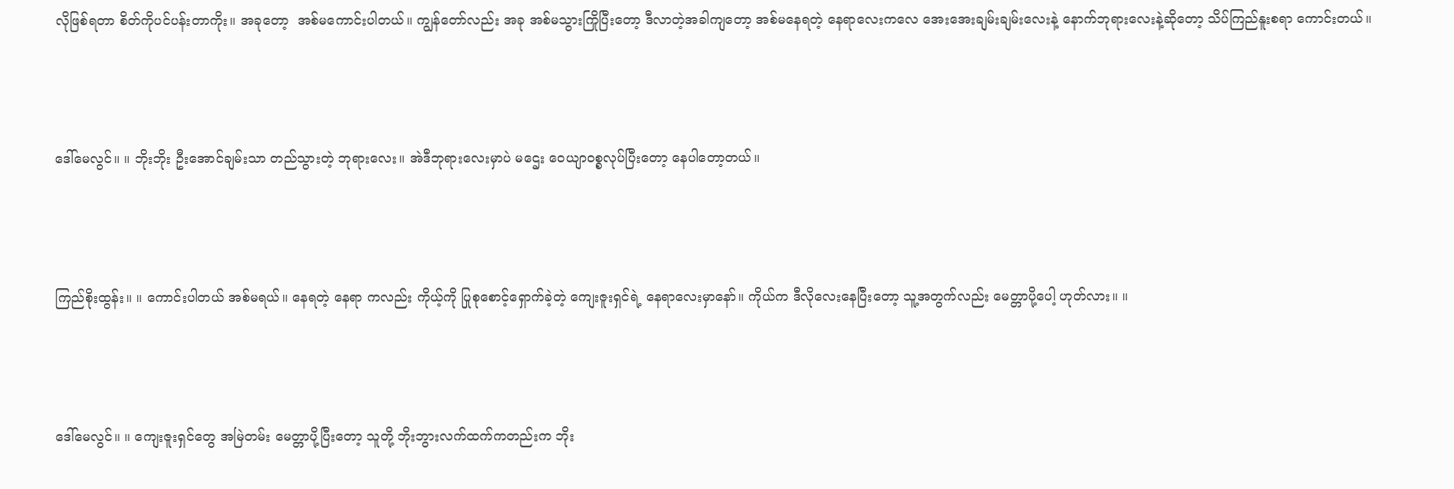လိုဖြစ်ရတာ စိတ်ကိုပင်ပန်းတာကိုး။ အခုတော့  အစ်မကောင်းပါတယ်။ ကျွန်တော်လည်း အခု အစ်မသွားကြိုပြီးတော့ ဒီလာတဲ့အခါကျတော့ အစ်မနေရတဲ့ နေရာလေးကလေ အေးအေးချမ်းချမ်းလေးနဲ့ နောက်ဘုရားလေးနဲ့ဆိုတော့ သိပ်ကြည်နူးစရာ ကောင်းတယ်။



ဒေါ်မေလွင်။ ။ ဘိုးဘိုး ဦးအောင်ချမ်းသာ တည်သွားတဲ့ ဘုရားလေး။ အဲဒီဘုရားလေးမှာပဲ မဌေး ဝေယျာဝစ္စလုပ်ပြီးတော့ နေပါတော့တယ်။



ကြည်စိုးထွန်း။ ။ ကောင်းပါတယ် အစ်မရယ်။ နေရတဲ့ နေရာ ကလည်း ကိုယ့်ကို ပြုစုစောင့်ရှောက်ခဲ့တဲ့ ကျေးဇူးရှင်ရဲ့ နေရာလေးမှာနော်။ ကိုယ်က ဒီလိုလေးနေပြီးတော့ သူ့အတွက်လည်း မေတ္တာပို့ပေါ့ ဟုတ်လား။ ။



ဒေါ်မေလွင်။ ။ ကျေးဇူးရှင်တွေ အမြဲတမ်း မေတ္တာပို့ပြီးတော့ သူတို့ ဘိုးဘွားလက်ထက်ကတည်းက ဘိုး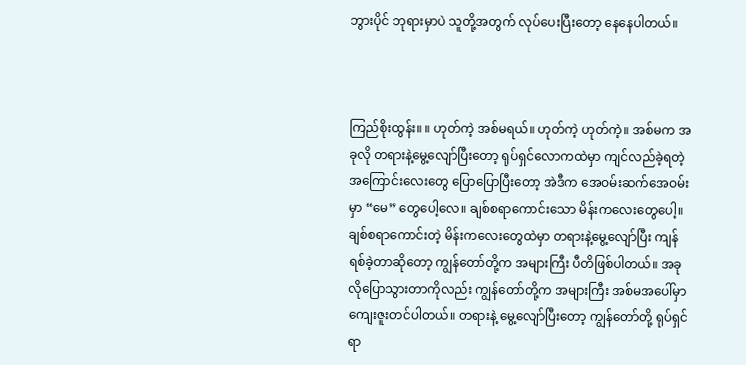ဘွားပိုင် ဘုရားမှာပဲ သူတို့အတွက် လုပ်ပေးပြီးတော့ နေနေပါတယ်။



ကြည်စိုးထွန်း။ ။ ဟုတ်ကဲ့ အစ်မရယ်။ ဟုတ်ကဲ့ ဟုတ်ကဲ့။ အစ်မက အခုလို တရားနဲ့မွေ့လျော်ပြီးတော့ ရုပ်ရှင်လောကထဲမှာ ကျင်လည်ခဲ့ရတဲ့ အကြောင်းလေးတွေ ပြောပြောပြီးတော့ အဲဒီက အေဝမ်းဆက်အေဝမ်းမှာ “မေ” တွေပေါ့လေ။ ချစ်စရာကောင်းသော မိန်းကလေးတွေပေါ့။ ချစ်စရာကောင်းတဲ့ မိန်းကလေးတွေထဲမှာ တရားနဲ့မွေ့လျော်ပြီး ကျန်ရစ်ခဲ့တာဆိုတော့ ကျွန်တော်တို့က အများကြီး ပီတိဖြစ်ပါတယ်။ အခုလိုပြောသွားတာကိုလည်း ကျွန်တော်တို့က အများကြီး အစ်မအပေါ်မှာ ကျေးဇူးတင်ပါတယ်။ တရားနဲ့ မွေ့လျော်ပြီးတော့ ကျွန်တော်တို့ ရုပ်ရှင်ရာ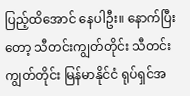ပြည့်ထိအောင် နေပါဦး။ နောက်ပြီးတော့ သီတင်းကျွတ်တိုင်း သီတင်းကျွတ်တိုင်း မြန်မာနိုင်ငံ ရုပ်ရှင်အ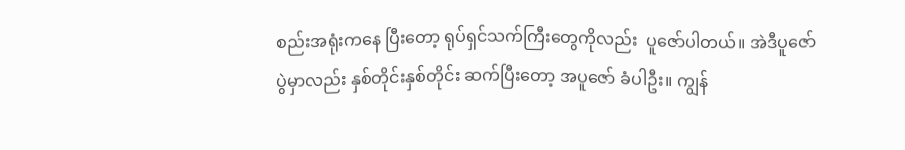စည်းအရုံးကနေ ပြီးတော့ ရုပ်ရှင်သက်ကြီးတွေကိုလည်း  ပူဇော်ပါတယ်။ အဲဒီပူဇော်ပွဲမှာလည်း နှစ်တိုင်းနှစ်တိုင်း ဆက်ပြီးတော့ အပူဇော် ခံပါဦး။ ကျွန်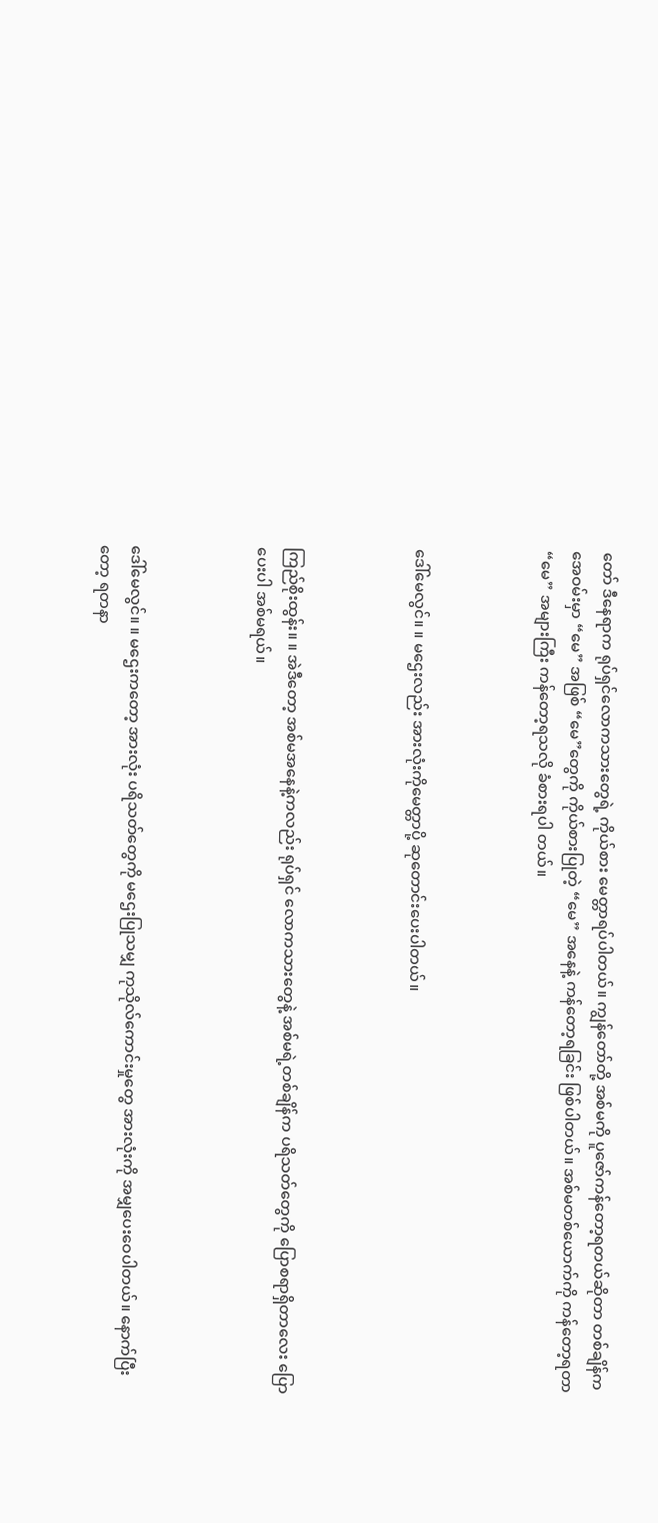တော် ဒီနေရာက ရုပ်ရှင်လောကသားတွေရဲ့ ကိုယ်စား မေတ္တာရပ်ပါတယ်။ ကျွန်တော်တို့ အစ်မကို ပူဇော်ကန်တော့ရတယ်ဆိုတာ တစ်ချိန်က အေဝမ်းမှာ “မေ” အဖြစ် “မေ”တွေကို ကိုယ်စားပြုတဲ့ “မေ” အနေနဲ့ ကန်တော့ရခြင်း ဖြစ်ပါတယ်။ အစ်မတစ်ယောက်ကို ကန်တော့ရတာ “မေ” အများကြီး ကန်တော့ရသလို ခံစားရပါ တယ်။



ဒေါ်မေလွင်။ ။ မဌေးလည်း အားလုံးကိုမေတ္တာပို့ ဆုတောင်းပေးပါတယ်။



ကြည်စိုးထွန်း။ ။ အဲဒီတော့ အစ်မအနေနဲ့ကလည်း ရုပ်ရှင် လောကသားတွေနဲ့ အစ်မရဲ့တစ်ချိန်က ပရိသတ်တွေကို ပြောစရာရှိတာလေး ပြောပေးပါ အစ်မရယ်။



ဒေါ်မေလွင်။ ။ မဌေးကတော့ အားလုံး ပရိသတ်တွေကို မဌေးပြုသမျှ ကုသိုလ်ကောင်းမှုတွေ အားလုံးကို အမျှပေးဝေပါတယ်။ နောက်ပြီးတော့ ရတနာ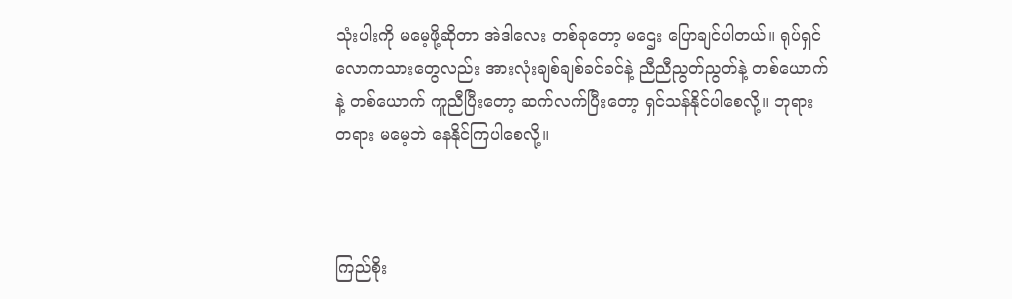သုံးပါးကို မမေ့ဖို့ဆိုတာ အဲဒါလေး တစ်ခုတော့ မဌေး ပြောချင်ပါတယ်။ ရုပ်ရှင်လောကသားတွေလည်း အားလုံးချစ်ချစ်ခင်ခင်နဲ့ ညီညီညွတ်ညွတ်နဲ့ တစ်ယောက်နဲ့ တစ်ယောက် ကူညီပြီးတော့ ဆက်လက်ပြီးတော့ ရှင်သန်နိုင်ပါစေလို့။ ဘုရားတရား မမေ့ဘဲ နေနိုင်ကြပါစေလို့။



ကြည်စိုး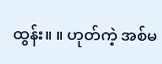ထွန်း။ ။ ဟုတ်ကဲ့ အစ်မ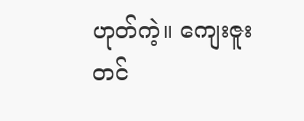ဟုတ်ကဲ့။ ကျေးဇူးတင်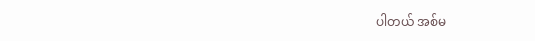ပါတယ် အစ်မ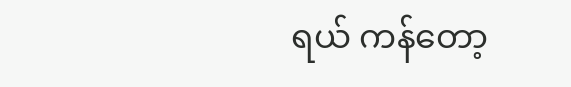ရယ် ကန်တော့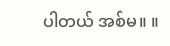ပါတယ် အစ်မ။ ။